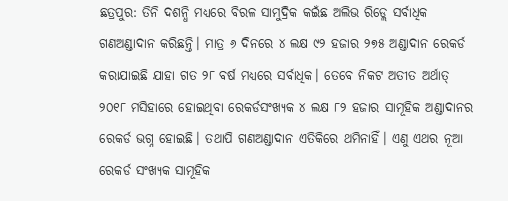ଛତ୍ରପୁର: ତିନି ଦଶନ୍ଧି ମଧ୍ୟରେ ବିରଳ ସାମୁଦ୍ରିକ କଇଁଛ ଅଲିଭ ରିଡ୍ଲେ ସର୍ବାଧିକ ଗଣଅଣ୍ଡାଦାନ କରିଛନ୍ତି। ମାତ୍ର ୬ ଦିନରେ ୪ ଲକ୍ଷ ୯୨ ହଜାର ୨୭୫ ଅଣ୍ଡାଦାନ ରେକର୍ଡ କରାଯାଇଛି ଯାହା ଗତ ୨୮ ବର୍ଷ ମଧ୍ୟରେ ସର୍ବାଧିକ। ତେବେ ନିକଟ ଅତୀତ ଅର୍ଥାତ୍ ୨୦୧୮ ମସିହାରେ ହୋଇଥିବା ରେକର୍ଡସଂଖ୍ୟକ ୪ ଲକ୍ଷ ୮୨ ହଜାର ସାମୂହିକ ଅଣ୍ଡାଦାନର ରେକର୍ଡ ଭଗ୍ନ ହୋଇଛି। ତଥାପି ଗଣଅଣ୍ଡାଦାନ ଏତିକିରେ ଥମିନାହିଁ। ଏଣୁ ଏଥର ନୂଆ ରେକର୍ଡ ସଂଖ୍ୟକ ସାମୂହିକ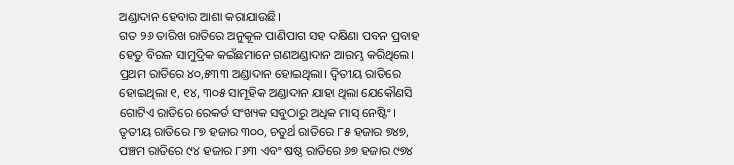ଅଣ୍ଡାଦାନ ହେବାର ଆଶା କରାଯାଉଛି।
ଗତ ୨୬ ତାରିଖ ରାତିରେ ଅନୁକୂଳ ପାଣିପାଗ ସହ ଦକ୍ଷିଣା ପବନ ପ୍ରବାହ ହେତୁ ବିରଳ ସାମୁଦ୍ରିକ କଇଁଛମାନେ ଗଣଅଣ୍ଡାଦାନ ଆରମ୍ଭ କରିଥିଲେ। ପ୍ରଥମ ରାତିରେ ୪୦,୫୩୩ ଅଣ୍ଡାଦାନ ହୋଇଥିଲା। ଦ୍ୱିତୀୟ ରାତିରେ ହୋଇଥିଲା ୧, ୧୪, ୩୦୫ ସାମୂହିକ ଅଣ୍ଡାଦାନ ଯାହା ଥିଲା ଯେକୌଣସି ଗୋଟିଏ ରାତିରେ ରେକର୍ଡ ସଂଖ୍ୟକ ସବୁଠାରୁ ଅଧିକ ମାସ୍ ନେଷ୍ଟିଂ। ତୃତୀୟ ରାତିରେ ୮୭ ହଜାର ୩୦୦, ଚତୁର୍ଥ ରାତିରେ ୮୫ ହଜାର ୭୪୭, ପଞ୍ଚମ ରାତିରେ ୯୪ ହଜାର ୮୬୩ ଏବଂ ଷଷ୍ଠ ରାତିରେ ୬୭ ହଜାର ୯୭୪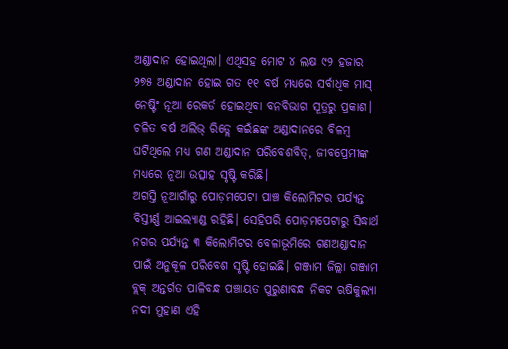ଅଣ୍ଡାଦାନ ହୋଇଥିଲା। ଏଥିସହ ମୋଟ ୪ ଲକ୍ଷ ୯୨ ହଜାର ୨୭୫ ଅଣ୍ଡାଦାନ ହୋଇ ଗତ ୧୧ ବର୍ଷ ମଧ୍ୟରେ ସର୍ବାଧିକ ମାସ୍ ନେଷ୍ଟିଂ ନୂଆ ରେକର୍ଡ ହୋଇଥିବା ବନବିଭାଗ ସୂତ୍ରରୁ ପ୍ରକାଶ। ଚଳିତ ବର୍ଷ ଅଲିଭ୍ ରିଡ୍ଲେ କଇଁଛଙ୍କ ଅଣ୍ଡାଦାନରେ ବିଳମ୍ବ ଘଟିଥିଲେ ମଧ୍ୟ ଗଣ ଅଣ୍ଡାଦାନ ପରିବେଶବିତ୍, ଜୀବପ୍ରେମୀଙ୍କ ମଧ୍ୟରେ ନୂଆ ଉତ୍ସାହ ସୃଷ୍ଟି କରିଛି।
ଅଗସ୍ତି ନୂଆଗାଁରୁ ପୋଡ଼ମପେଟା ପାଞ୍ଚ କିଲୋମିଟର ପର୍ଯ୍ୟନ୍ତ ବିସ୍ତୀର୍ଣ୍ଣ ଆଇଲ୍ୟାଣ୍ଡ ରହିଛି। ସେହିପରି ପୋଡ଼ମପେଟାରୁ ସିଦ୍ଧାର୍ଥ ନଗର ପର୍ଯ୍ୟନ୍ତ ୩ କିଲୋମିଟର ବେଳାଭୂମିରେ ଗଣଅଣ୍ଡାଦାନ ପାଇଁ ଅନୁକୂଳ ପରିବେଶ ସୃଷ୍ଟି ହୋଇଛି। ଗଞ୍ଜାମ ଜିଲ୍ଲା ଗଞ୍ଜାମ ବ୍ଲକ୍ ଅନ୍ତର୍ଗତ ପାଳିବନ୍ଧ ପଞ୍ଚାୟତ ପୁରୁଣାବନ୍ଧ ନିକଟ ଋଷିକୁଲ୍ୟା ନଦୀ ମୁହାଣ ଏହି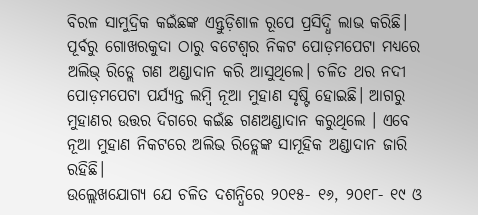ବିରଳ ସାମୁଦ୍ରିକ କଇଁଛଙ୍କ ଏନ୍ତୁଡ଼ିଶାଳ ରୂପେ ପ୍ରସିଦ୍ଧି ଲାଭ କରିଛି। ପୂର୍ବରୁ ଗୋଖରକୁଦା ଠାରୁ ବଟେଶ୍ୱର ନିକଟ ପୋଡ଼ମପେଟା ମଧ୍ୟରେ ଅଲିଭ୍ ରିଡ୍ଲେ ଗଣ ଅଣ୍ଡାଦାନ କରି ଆସୁଥିଲେ। ଚଳିତ ଥର ନଦୀ ପୋଡ଼ମପେଟା ପର୍ଯ୍ୟନ୍ତ ଲମ୍ବି ନୂଆ ମୁହାଣ ସୃଷ୍ଟି ହୋଇଛି। ଆଗରୁ ମୁହାଣର ଉତ୍ତର ଦିଗରେ କଇଁଛ ଗଣଅଣ୍ଡାଦାନ କରୁଥିଲେ । ଏବେ ନୂଆ ମୁହାଣ ନିକଟରେ ଅଲିଭ ରିଡ୍ଲେଙ୍କ ସାମୂହିକ ଅଣ୍ଡାଦାନ ଜାରି ରହିଛି।
ଉଲ୍ଲେଖଯୋଗ୍ୟ ଯେ ଚଳିତ ଦଶନ୍ଧିରେ ୨୦୧୫- ୧୬, ୨୦୧୮- ୧୯ ଓ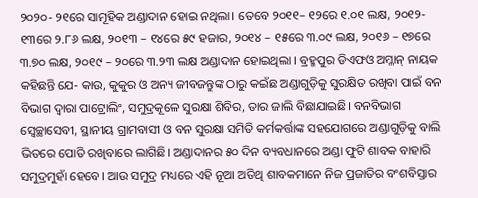୨୦୨୦- ୨୧ରେ ସାମୂହିକ ଅଣ୍ଡାଦାନ ହୋଇ ନଥିଲା। ତେବେ ୨୦୧୧– ୧୨ରେ ୧.୦୧ ଲକ୍ଷ, ୨୦୧୨- ୧୩ରେ ୨.୮୬ ଲକ୍ଷ, ୨୦୧୩ – ୧୪ରେ ୫୯ ହଜାର, ୨୦୧୪ – ୧୫ରେ ୩.୦୯ ଲକ୍ଷ, ୨୦୧୬ – ୧୭ରେ ୩.୭୦ ଲକ୍ଷ, ୨୦୧୯ – ୨୦ରେ ୩.୨୩ ଲକ୍ଷ ଅଣ୍ଡାଦାନ ହୋଇଥିଲା । ବ୍ରହ୍ମପୁର ଡିଏଫଓ ଅମ୍ଳାନ୍ ନାୟକ କହିଛନ୍ତି ଯେ- କାଉ, କୁକୁର ଓ ଅନ୍ୟ ଜୀବଜନ୍ତୁଙ୍କ ଠାରୁ କଇଁଛ ଅଣ୍ଡାଗୁଡ଼ିକୁ ସୁରକ୍ଷିତ ରଖିବା ପାଇଁ ବନ ବିଭାଗ ଦ୍ୱାରା ପାଟ୍ରୋଲିଂ, ସମୁଦ୍ରକୂଳେ ସୁରକ୍ଷା ଶିବିର, ତାର ଜାଲି ବିଛାଯାଇଛି। ବନବିଭାଗ ସ୍ଵେଚ୍ଛାସେବୀ, ସ୍ଥାନୀୟ ଗ୍ରାମବାସୀ ଓ ବନ ସୁରକ୍ଷା ସମିତି କର୍ମକର୍ତ୍ତାଙ୍କ ସହଯୋଗରେ ଅଣ୍ଡାଗୁଡ଼ିକୁ ବାଲି ଭିତରେ ପୋତି ରଖିବାରେ ଲାଗିଛି। ଅଣ୍ଡାଦାନର ୫୦ ଦିନ ବ୍ୟବଧାନରେ ଅଣ୍ଡା ଫୁଟି ଶାବକ ବାହାରି ସମୁଦ୍ରମୁହାଁ ହେବେ। ଆଉ ସମୁଦ୍ର ମଧ୍ୟରେ ଏହି ନୂଆ ଅତିଥି ଶାବକମାନେ ନିଜ ପ୍ରଜାତିର ବଂଶବିସ୍ତାର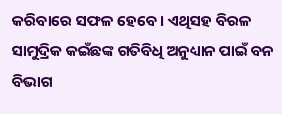କରିବାରେ ସଫଳ ହେବେ। ଏଥିସହ ବିରଳ ସାମୁଦ୍ରିକ କଇଁଛଙ୍କ ଗତିବିଧି ଅନୁଧ୍ୟାନ ପାଇଁ ବନ ବିଭାଗ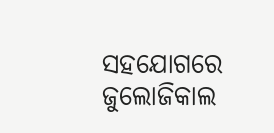ସହଯୋଗରେ ଜୁଲୋଜିକାଲ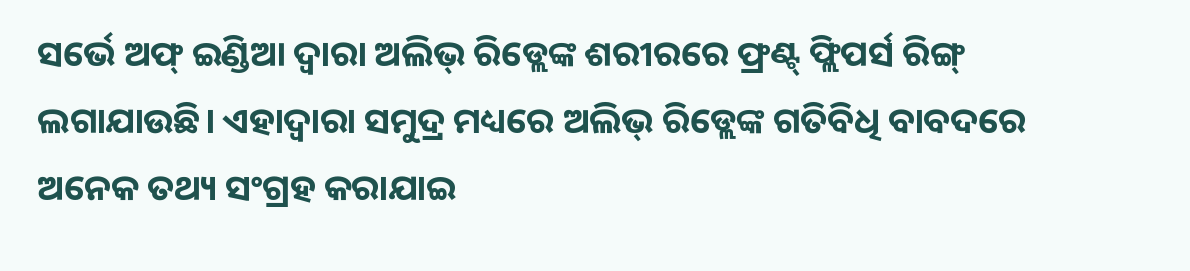ସର୍ଭେ ଅଫ୍ ଇଣ୍ଡିଆ ଦ୍ଵାରା ଅଲିଭ୍ ରିଡ୍ଲେଙ୍କ ଶରୀରରେ ଫ୍ରଣ୍ଟ୍ ଫ୍ଲିପର୍ସ ରିଙ୍ଗ୍ ଲଗାଯାଉଛି। ଏହାଦ୍ୱାରା ସମୁଦ୍ର ମଧ୍ୟରେ ଅଲିଭ୍ ରିଡ୍ଲେଙ୍କ ଗତିବିଧି ବାବଦରେ ଅନେକ ତଥ୍ୟ ସଂଗ୍ରହ କରାଯାଇ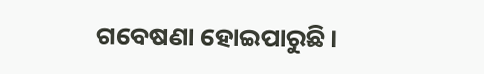ଗବେଷଣା ହୋଇପାରୁଛି।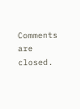Comments are closed.